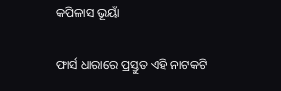କପିଳାସ ଭୂୟାଁ

ଫାର୍ସ ଧାରାରେ ପ୍ରସ୍ତୁତ ଏହି ନାଟକଟି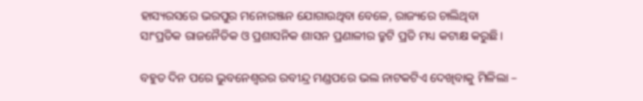ହାସ୍ୟରସରେ ଭରପୁର ମନୋରଞ୍ଜନ ଯୋଗାଉଥିବା ବେଳେ, ରାଜ୍ୟରେ ଚାଲିଥିବା ସାଂପ୍ରତିକ ରାଜନୈତିକ ଓ ପ୍ରଶାସନିକ ଶାସନ ପ୍ରଣାଳୀର ତ୍ରୁଟି ପ୍ରତି ମଧ୍ୟ କଟାକ୍ଷ କରୁଛି।

ବହୁତ ଦିନ ପରେ ଭୁବନେଶ୍ଵରର ରବୀନ୍ଦ୍ର ମଣ୍ଡପରେ ଭଲ ନାଟକଟିଏ ଦେଖିବାକୁ ମିଳିଲା –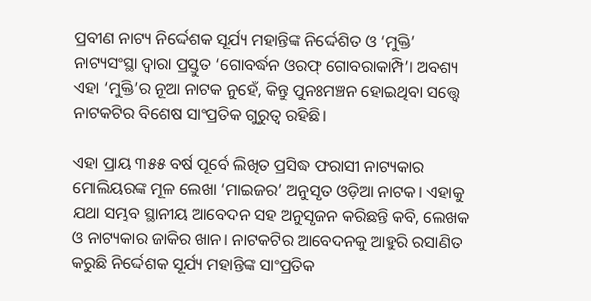ପ୍ରବୀଣ ନାଟ୍ୟ ନିର୍ଦ୍ଦେଶକ ସୂର୍ଯ୍ୟ ମହାନ୍ତିଙ୍କ ନିର୍ଦ୍ଦେଶିତ ଓ ‘ମୁକ୍ତି’ ନାଟ୍ୟସଂସ୍ଥା ଦ୍ଵାରା ପ୍ରସ୍ତୁତ ‘ଗୋବର୍ଦ୍ଧନ ଓରଫ୍ ଗୋବରାକାମ୍ପି’। ଅବଶ୍ୟ ଏହା ‘ମୁକ୍ତି’ର ନୂଆ ନାଟକ ନୁହେଁ, କିନ୍ତୁ ପୁନଃମଞ୍ଚନ ହୋଇଥିବା ସତ୍ତ୍ୱେ ନାଟକଟିର ବିଶେଷ ସାଂପ୍ରତିକ ଗୁରୁତ୍ଵ ରହିଛି।

ଏହା ପ୍ରାୟ ୩୫୫ ବର୍ଷ ପୂର୍ବେ ଲିଖିତ ପ୍ରସିଦ୍ଧ ଫରାସୀ ନାଟ୍ୟକାର ମୋଲିୟରଙ୍କ ମୂଳ ଲେଖା ‘ମାଇଜର’ ଅନୁସୃତ ଓଡ଼ିଆ ନାଟକ। ଏହାକୁ ଯଥା ସମ୍ଭବ ସ୍ଥାନୀୟ ଆବେଦନ ସହ ଅନୁସୃଜନ କରିଛନ୍ତି କବି, ଲେଖକ ଓ ନାଟ୍ୟକାର ଜାକିର ଖାନ। ନାଟକଟିର ଆବେଦନକୁ ଆହୁରି ରସାଣିତ କରୁଛି ନିର୍ଦ୍ଦେଶକ ସୂର୍ଯ୍ୟ ମହାନ୍ତିଙ୍କ ସାଂପ୍ରତିକ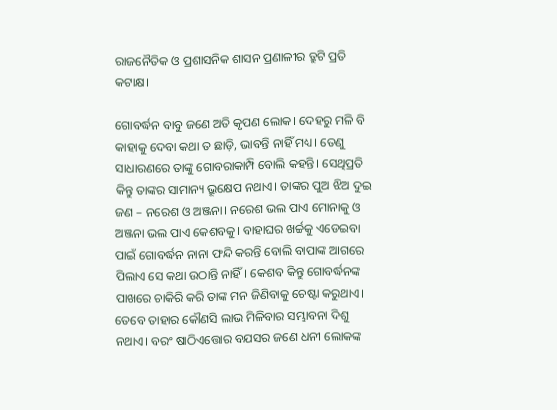ରାଜନୈତିକ ଓ ପ୍ରଶାସନିକ ଶାସନ ପ୍ରଣାଳୀର ତ୍ରୁଟି ପ୍ରତି କଟାକ୍ଷ।

ଗୋବର୍ଦ୍ଧନ ବାବୁ ଜଣେ ଅତି କୃପଣ ଲୋକ। ଦେହରୁ ମଳି ବି କାହାକୁ ଦେବା କଥା ତ ଛାଡ଼ି, ଭାବନ୍ତି ନାହିଁ ମଧ୍ୟ। ତେଣୁ ସାଧାରଣରେ ତାଙ୍କୁ ଗୋବରାକାମ୍ପି ବୋଲି କହନ୍ତି। ସେଥିପ୍ରତି କିନ୍ତୁ ତାଙ୍କର ସାମାନ୍ୟ ଭ୍ରୂକ୍ଷେପ ନଥାଏ। ତାଙ୍କର ପୁଅ ଝିଅ ଦୁଇ ଜଣ – ନରେଶ ଓ ଅଞ୍ଜନା। ନରେଶ ଭଲ ପାଏ ମୋନାକୁ ଓ ଅଞ୍ଜନା ଭଲ ପାଏ କେଶବକୁ। ବାହାଘର ଖର୍ଚ୍ଚକୁ ଏଡେଇବା ପାଇଁ ଗୋବର୍ଦ୍ଧନ ନାନା ଫନ୍ଦି କରନ୍ତି ବୋଲି ବାପାଙ୍କ ଆଗରେ ପିଲାଏ ସେ କଥା ଉଠାନ୍ତି ନାହିଁ। କେଶବ କିନ୍ତୁ ଗୋବର୍ଦ୍ଧନଙ୍କ ପାଖରେ ଚାକିରି କରି ତାଙ୍କ ମନ ଜିଣିବାକୁ ଚେଷ୍ଟା କରୁଥାଏ। ତେବେ ତାହାର କୌଣସି ଲାଭ ମିଳିବାର ସମ୍ଭାବନା ଦିଶୁ ନଥାଏ। ବରଂ ଷାଠିଏତ୍ତୋର ବଯସର ଜଣେ ଧନୀ ଲୋକଙ୍କ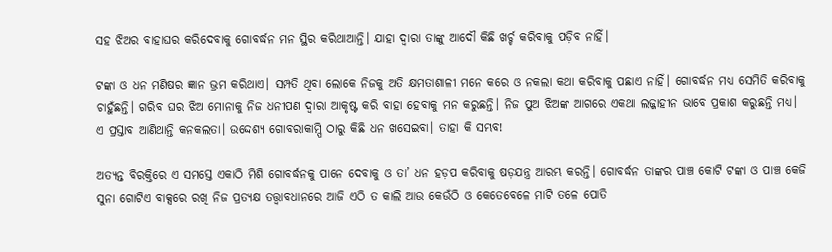ସହ ଝିଅର ବାହାଘର କରିଦେବାକୁ ଗୋବର୍ଦ୍ଧନ ମନ ସ୍ଥିର କରିଥାଆନ୍ତି। ଯାହା ଦ୍ଵାରା ତାଙ୍କୁ ଆଦୌ କିଛି ଖର୍ଚ୍ଚ କରିବାକୁ ପଡ଼ିବ ନାହିଁ।

ଟଙ୍କା ଓ ଧନ ମଣିଷର ଜ୍ଞାନ ଭ୍ରମ କରିଥାଏ। ସମ୍ପତି ଥିବା ଲୋକେ ନିଜକୁ ଅତି କ୍ଷମତାଶାଳୀ ମନେ କରେ ଓ ନକଲା କଥା କରିବାକୁ ପଛାଏ ନାହିଁ। ଗୋବର୍ଦ୍ଧନ ମଧ୍ୟ ସେମିତି କରିବାକୁ ଚାହୁଁଛନ୍ତି। ଗରିବ ଘର ଝିଅ ମୋନାକୁ ନିଜ ଧନୀପଣ ଦ୍ଵାରା ଆକୃଷ୍ଟ କରି ବାହା ହେବାକୁ ମନ କରୁଛନ୍ତି। ନିଜ ପୁଅ ଝିଅଙ୍କ ଆଗରେ ଏକଥା ଲଜ୍ଜାହୀନ ଭାବେ ପ୍ରକାଶ କରୁଛନ୍ତି ମଧ୍ୟ। ଏ ପ୍ରସ୍ତାବ ଆଣିଥାନ୍ତି କନକଲତା। ଉଦ୍ଦେଶ୍ୟ ଗୋବରାକାମ୍ପି ଠାରୁ କିଛି ଧନ ଖସେଇବା। ତାହା କି ସମ୍ଭବ!

ଅତ୍ୟନ୍ତ ବିରକ୍ତିରେ ଏ ସମସ୍ତେ ଏକାଠି ମିଶି ଗୋବର୍ଦ୍ଧନକୁ ପାନେ ଦେବାକୁ ଓ ତା’ ଧନ ହଡ଼ପ କରିବାକୁ ଷଡ଼ଯନ୍ତ୍ର ଆରମ୍ଭ କରନ୍ତି। ଗୋବର୍ଦ୍ଧନ ତାଙ୍କର ପାଞ୍ଚ କୋଟି ଟଙ୍କା ଓ ପାଞ୍ଚ କେଜି ସୁନା ଗୋଟିଏ ବାକ୍ସରେ ରଖି ନିଜ ପ୍ରତ୍ୟକ୍ଷ ତତ୍ତ୍ଵାବଧାନରେ ଆଜି ଏଠି ତ କାଲି ଆଉ କେଉଁଠି ଓ କେତେବେଳେ ମାଟି ତଳେ ପୋତି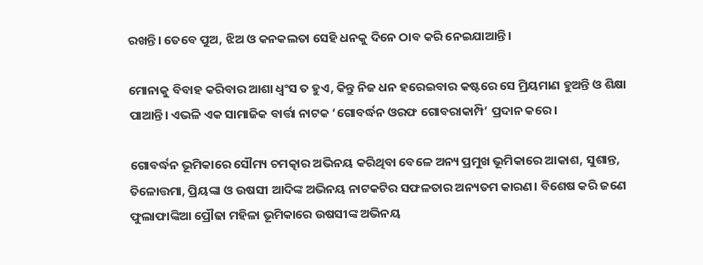ରଖନ୍ତି। ତେବେ ପୁଅ, ଝିଅ ଓ କନକଲତା ସେହି ଧନକୁ ଦିନେ ଠାବ କରି ନେଇଯାଆନ୍ତି।

ମୋନାକୁ ବିବାହ କରିବାର ଆଶା ଧ୍ଵଂସ ତ ହୁଏ, କିନ୍ତୁ ନିଜ ଧନ ହରେଇବାର କଷ୍ଟରେ ସେ ମ୍ରିୟମାଣ ହୁଅନ୍ତି ଓ ଶିକ୍ଷା ପାଆନ୍ତି। ଏଭଳି ଏକ ସାମାଜିକ ବାର୍ତ୍ତା ନାଟକ ‘ଗୋବର୍ଦ୍ଧନ ଓରଫ ଗୋବରାକାମ୍ପି’ ପ୍ରଦାନ କରେ।

ଗୋବର୍ଦ୍ଧନ ଭୂମିକାରେ ସୌମ୍ୟ ଚମତ୍କାର ଅଭିନୟ କରିଥିବା ବେଳେ ଅନ୍ୟ ପ୍ରମୁଖ ଭୂମିକାରେ ଆକାଶ, ସୁଶାନ୍ତ, ତିଳୋତ୍ତମା, ପ୍ରିୟଙ୍କା ଓ ଉଷସୀ ଆଦିଙ୍କ ଅଭିନୟ ନାଟକଟିର ସଫଳତାର ଅନ୍ୟତମ କାରଣ। ବିଶେଷ କରି ଜଣେ ଫୁଲାଫାଙ୍କିଆ ପ୍ରୌଢା ମହିଳା ଭୂମିକାରେ ଉଷସୀଙ୍କ ଅଭିନୟ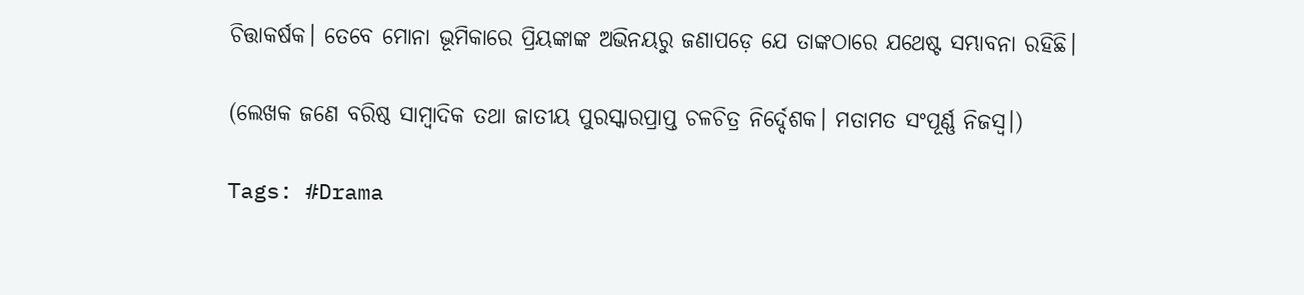ଚିତ୍ତାକର୍ଷକ। ତେବେ ମୋନା ଭୂମିକାରେ ପ୍ରିୟଙ୍କାଙ୍କ ଅଭିନୟରୁ ଜଣାପଡ଼େ ଯେ ତାଙ୍କଠାରେ ଯଥେଷ୍ଟ ସମ୍ଭାବନା ରହିଛି।

(ଲେଖକ ଜଣେ ବରିଷ୍ଠ ସାମ୍ବାଦିକ ତଥା ଜାତୀୟ ପୁରସ୍କାରପ୍ରାପ୍ତ ଚଳଚିତ୍ର ନିର୍ଦ୍ଦେଶକ। ମତାମତ ସଂପୂର୍ଣ୍ଣ ନିଜସ୍ଵ।)

Tags: #Drama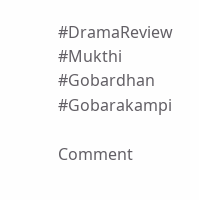#DramaReview #Mukthi #Gobardhan #Gobarakampi

Comment